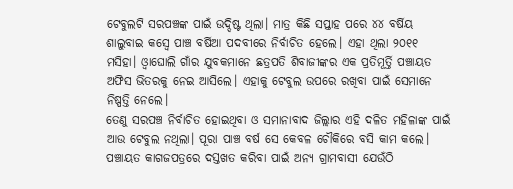ଟେବୁଲଟି ସରପଞ୍ଚଙ୍କ ପାଇଁ ଉଦ୍ଦିଷ୍ଟ ଥିଲା। ମାତ୍ର କିଛି ସପ୍ତାହ ପରେ ୪୪ ବର୍ଷିୟ ଶାଲୁବାଇ କସ୍ବେ ପାଞ୍ଚ ବର୍ଷିଆ ପଦବୀରେ ନିର୍ବାଚିତ ହେଲେ। ଏହା ଥିଲା ୨୦୧୧ ମସିହା। ଓ୍ୱାଘୋଲି ଗାଁର ଯୁବକମାନେ ଛତ୍ରପତି ଶିବାଜୀଙ୍କର ଏକ ପ୍ରତିମୂର୍ତ୍ତି ପଞ୍ଚାୟତ ଅଫିସ ଭିତରକୁ ନେଇ ଆସିଲେ। ଏହାକୁ ଟେବୁଲ ଉପରେ ରଖିବା ପାଇଁ ସେମାନେ ନିଷ୍ପତ୍ତି ନେଲେ।
ତେଣୁ ସରପଞ୍ଚ ନିର୍ବାଚିତ ହୋଇଥିବା ଓ ସମାନାବାଦ ଜିଲ୍ଲାର ଏହି ଦଳିତ ମହିଳାଙ୍କ ପାଇଁ ଆଉ ଟେବୁଲ ନଥିଲା। ପୂରା ପାଞ୍ଚ ବର୍ଷ ସେ କେବଳ ଚୌକିରେ ବସି କାମ କଲେ। ପଞ୍ଚାୟତ କାଗଜପତ୍ରରେ ଦସ୍ତଖତ କରିବା ପାଇଁ ଅନ୍ୟ ଗ୍ରାମବାସୀ ଯେଉଁଠି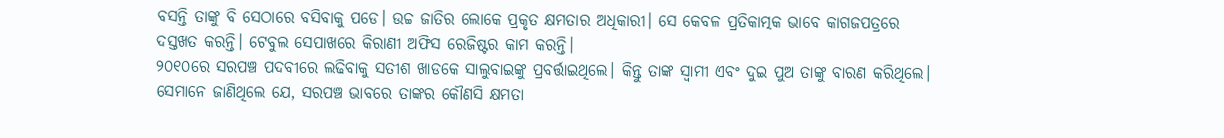ବସନ୍ତି ତାଙ୍କୁ ବି ସେଠାରେ ବସିବାକୁ ପଡେ। ଉଚ୍ଚ ଜାତିର ଲୋକେ ପ୍ରକୃତ କ୍ଷମତାର ଅଧିକାରୀ। ସେ କେବଳ ପ୍ରତିକାତ୍ମକ ଭାବେ କାଗଜପତ୍ରରେ ଦସ୍ତଖତ କରନ୍ତି। ଟେବୁଲ ସେପାଖରେ କିରାଣୀ ଅଫିସ ରେଜିଷ୍ଟର କାମ କରନ୍ତି।
୨୦୧୦ରେ ସରପଞ୍ଚ ପଦବୀରେ ଲଢିବାକୁ ସତୀଶ ଖାଡକେ ସାଲୁବାଇଙ୍କୁ ପ୍ରବର୍ତ୍ତାଇଥିଲେ। କିନ୍ତୁ ତାଙ୍କ ସ୍ୱାମୀ ଏବଂ ଦୁଇ ପୁଅ ତାଙ୍କୁ ବାରଣ କରିଥିଲେ। ସେମାନେ ଜାଣିଥିଲେ ଯେ, ସରପଞ୍ଚ ଭାବରେ ତାଙ୍କର କୌଣସି କ୍ଷମତା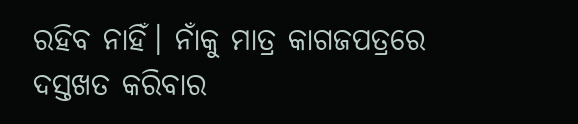ରହିବ ନାହିଁ। ନାଁକୁ ମାତ୍ର କାଗଜପତ୍ରରେ ଦସ୍ତଖତ କରିବାର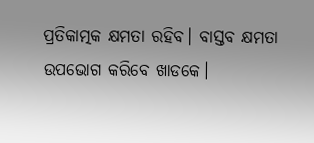ପ୍ରତିକାତ୍ମକ କ୍ଷମତା ରହିବ। ବାସ୍ତବ କ୍ଷମତା ଉପଭୋଗ କରିବେ ଖାଡକେ।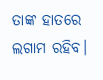ତାଙ୍କ ହାତରେ ଲଗାମ ରହିବ।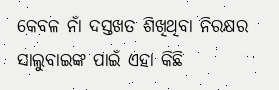କେବଳ ନାଁ ଦସ୍ତଖତ ଶିଖିଥିବା ନିରକ୍ଷର ସାଲୁବାଇଙ୍କ ପାଇଁ ଏହା କିଛି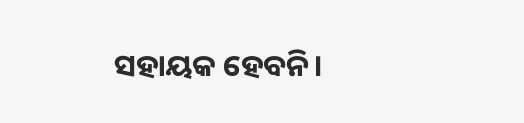ସହାୟକ ହେବନି।